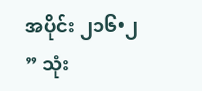အပိုင်း ၂၁၆•၂
” သုံး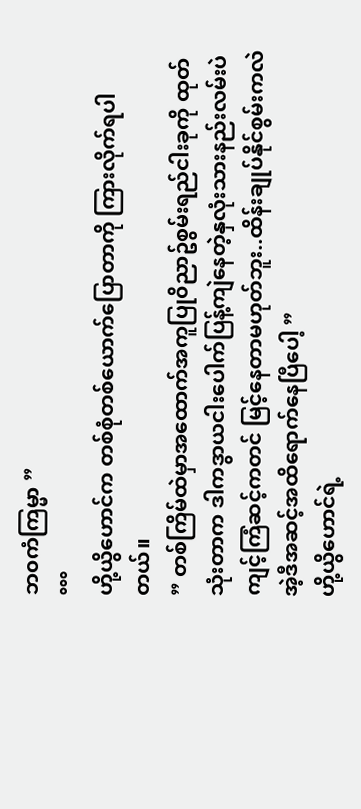ဘ၀ကံကြမ္မာ ”
°°°
ဟို့ယွိဟောင်က တစ်စုံတစ်ယောက်ပြောတာကို ကြားလိုက်ရပါတယ်။
” တစ်ကြိမ်ထဲမှာအထောက်အကူပြု၀ိညာဥ်စွမ်းရည်ငါးခုကို ထုတ်သုံးတာက ဒါကဒွာယငါးပေါက်ပြန့်ကျဲနေတဲ့နှလုံးသားနည်းလမ်းပဲ ကျင့်ကြံဆင့်ကတင် မြင့်နေတာမဟုတ်ဘူး..ထိန်းချုပ်နိုင်စွမ်းကလဲ အဲ့ဒီအဆင့်အထိရောက်နေပြီပေါ့ ”
ဟို့ယွိဟောင်ရဲ့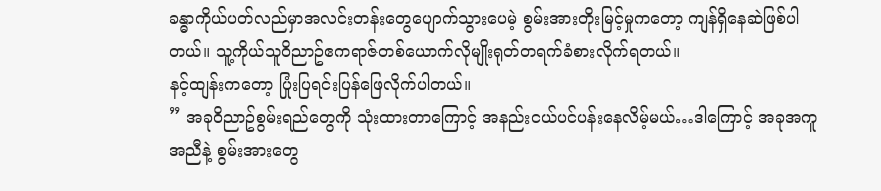ခန္ဓာကိုယ်ပတ်လည်မှာအလင်းတန်းတွေပျောက်သွားပေမဲ့ စွမ်းအားတိုးမြင့်မှုကတော့ ကျန်ရှိနေဆဲဖြစ်ပါတယ်။ သူ့ကိုယ်သူ၀ိညာဥ်ဧကရာဇ်တစ်ယောက်လိုမျိုးရုတ်တရက်ခံစားလိုက်ရတယ်။
နင့်ထျန်းကတော့ ပြုံးပြရင်းပြန်ဖြေလိုက်ပါတယ်။
” အခု၀ိညာဥ်စွမ်းရည်တွေကို သုံးထားတာကြောင့် အနည်းငယ်ပင်ပန်းနေလိမ့်မယ်…ဒါကြောင့် အခုအကူအညီနဲ့ စွမ်းအားတွေ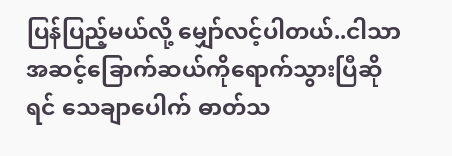ပြန်ပြည့်မယ်လို့ မျှော်လင့်ပါတယ်..ငါသာအဆင့်ခြောက်ဆယ်ကိုရောက်သွားပြီဆိုရင် သေချာပေါက် ဓာတ်သ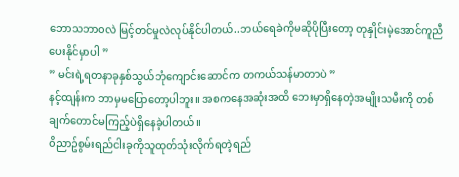ဘောသဘာ၀လဲ မြင့်တင်မှုလဲလုပ်နိုင်ပါတယ်..ဘယ်ရေခဲကိုမဆိုပိုပြီးတော့ တုနှိုင်းမဲ့အောင်ကူညီပေးနိုင်မှာပါ ”
” မင်းရဲ့ရတနာခုနှစ်သွယ်ဘုံကျောင်းဆောင်က တကယ်သန်မာတာပဲ ”
နင့်ထျန်းက ဘာမှမပြောတော့ပါဘူး။ အစကနေအဆုံးအထိ ဘေးမှာရှိနေတဲ့အမျိုးသမီးကို တစ်ချက်တောင်မကြည့်ပဲရှိနေခဲ့ပါတယ်။
၀ိညာဥ်စွမ်းရည်ငါးခုကိုသူထုတ်သုံးလိုက်ရတဲ့ရည်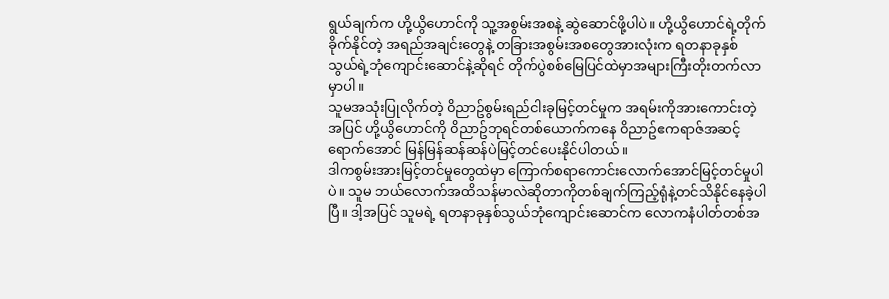ရွယ်ချက်က ဟို့ယွိဟောင်ကို သူ့အစွမ်းအစနဲ့ ဆွဲဆောင်ဖို့ပါပဲ။ ဟို့ယွိဟောင်ရဲ့တိုက်ခိုက်နိုင်တဲ့ အရည်အချင်းတွေနဲ့ တခြားအစွမ်းအစတွေအားလုံးက ရတနာခုနှစ်သွယ်ရဲ့ဘုံကျောင်းဆောင်နဲ့ဆိုရင် တိုက်ပွဲစစ်မြေပြင်ထဲမှာအများကြီးတိုးတက်လာမှာပါ။
သူမအသုံးပြုလိုက်တဲ့ ၀ိညာဥ်စွမ်းရည်ငါးခုမြင့်တင်မှုက အရမ်းကိုအားကောင်းတဲ့အပြင် ဟို့ယွိဟောင်ကို ၀ိညာဥ်ဘုရင်တစ်ယောက်ကနေ ၀ိညာဥ်ဧကရာဇ်အဆင့်ရောက်အောင် မြန်မြန်ဆန်ဆန်ပဲမြင့်တင်ပေးနိုင်ပါတယ်။
ဒါကစွမ်းအားမြင့်တင်မှုတွေထဲမှာ ကြောက်စရာကောင်းလောက်အောင်မြင့်တင်မှုပါပဲ။ သူမ ဘယ်လောက်အထိသန်မာလဲဆိုတာကိုတစ်ချက်ကြည့်ရုံနဲ့တင်သိနိုင်နေခဲ့ပါပြီ။ ဒါ့အပြင် သူမရဲ့ ရတနာခုနှစ်သွယ်ဘုံကျောင်းဆောင်က လောကနံပါတ်တစ်အ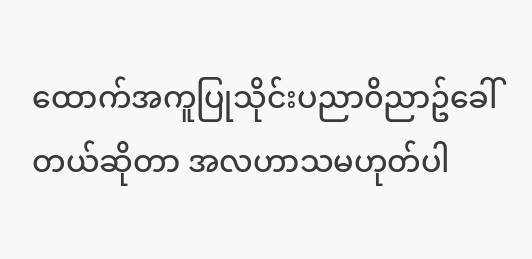ထောက်အကူပြုသိုင်းပညာ၀ိညာဥ်ခေါ်တယ်ဆိုတာ အလဟာသမဟုတ်ပါ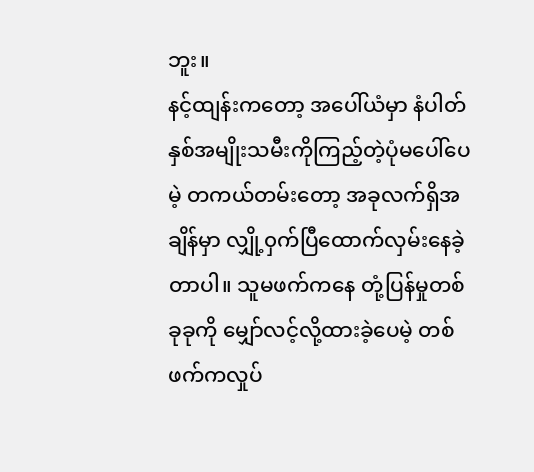ဘူး။
နင့်ထျန်းကတော့ အပေါ်ယံမှာ နံပါတ်နှစ်အမျိုးသမီးကိုကြည့်တဲ့ပုံမပေါ်ပေမဲ့ တကယ်တမ်းတော့ အခုလက်ရှိအချိန်မှာ လျှို့၀ှက်ပြီထောက်လှမ်းနေခဲ့တာပါ။ သူမဖက်ကနေ တုံ့ပြန်မှုတစ်ခုခုကို မျှော်လင့်လို့ထားခဲ့ပေမဲ့ တစ်ဖက်ကလှုပ်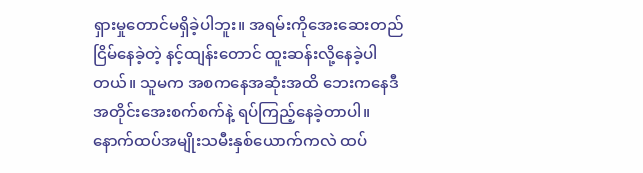ရှားမှုတောင်မရှိခဲ့ပါဘူး။ အရမ်းကိုအေးဆေးတည်ငြိမ်နေခဲ့တဲ့ နင့်ထျန်းတောင် ထူးဆန်းလို့နေခဲ့ပါတယ်။ သူမက အစကနေအဆုံးအထိ ဘေးကနေဒီအတိုင်းအေးစက်စက်နဲ့ ရပ်ကြည့်နေခဲ့တာပါ။
နောက်ထပ်အမျိုးသမီးနှစ်ယောက်ကလဲ ထပ်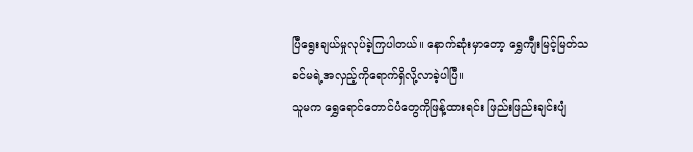ပြီရွေးချယ်မှုလုပ်ခဲ့ကြပါတယ်။ နောက်ဆုံးမှာတော့ ရွှေကျီးမြင့်မြတ်သခင်မရဲ့အလှည့်ကိုရောက်ရှိလို့လာခဲ့ပါပြီ။
သူမက ရွှေရောင်တောင်ပံတွေကိုဖြန့်ထားရင်း ဖြည်းဖြည်းချင်းပျံ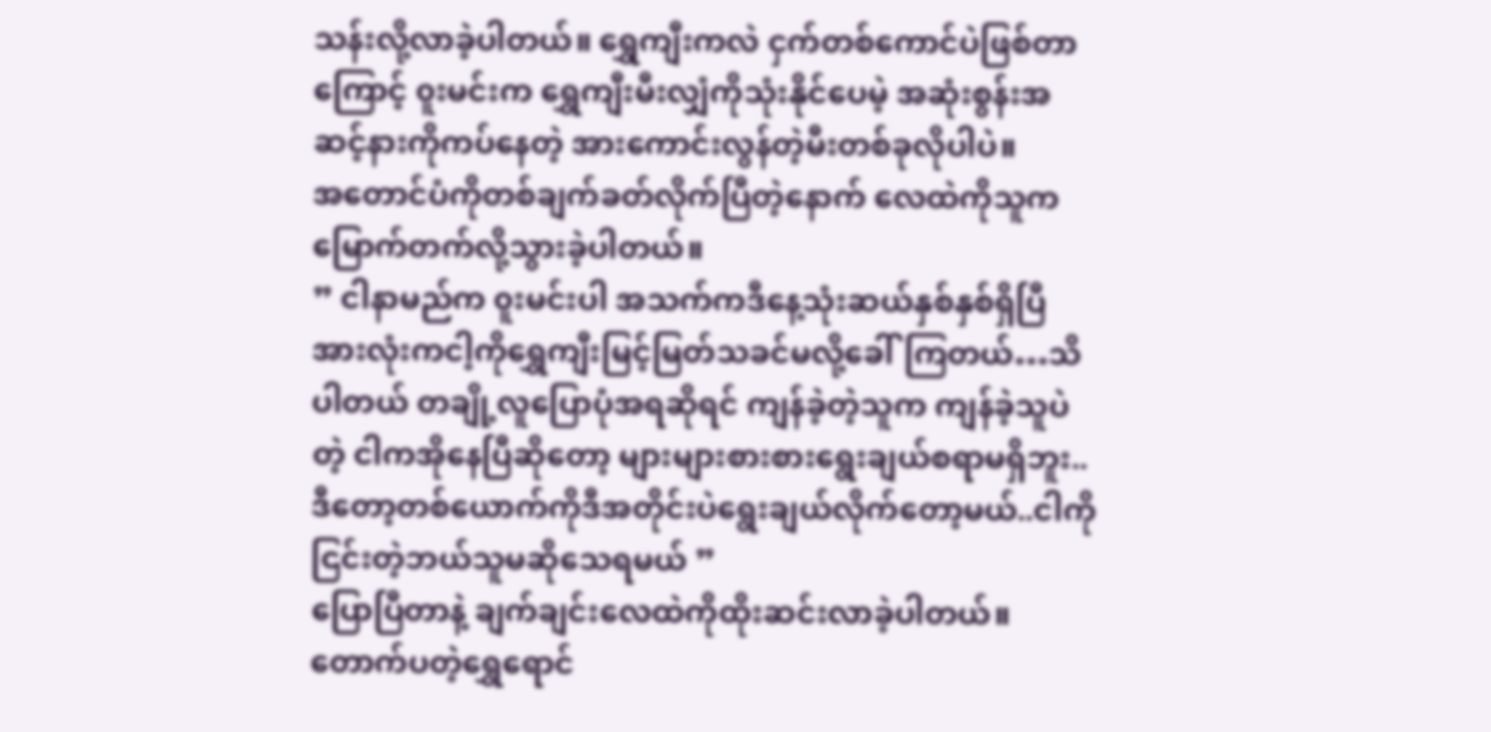သန်းလို့လာခဲ့ပါတယ်။ ရွှေကျီးကလဲ ငှက်တစ်ကောင်ပဲဖြစ်တာကြောင့် ၀ူးမင်းက ရွှေကျီးမီးလျှံကိုသုံးနိုင်ပေမဲ့ အဆုံးစွန်းအဆင့်နားကိုကပ်နေတဲ့ အားကောင်းလွန်တဲ့မီးတစ်ခုလိုပါပဲ။
အတောင်ပံကိုတစ်ချက်ခတ်လိုက်ပြီတဲ့နောက် လေထဲကိုသူကမြောက်တက်လို့သွားခဲ့ပါတယ်။
” ငါနာမည်က ၀ူးမင်းပါ အသက်ကဒီနေ့သုံးဆယ်နှစ်နှစ်ရှိပြီ အားလုံးကငါ့ကိုရွှေကျီးမြင့်မြတ်သခင်မလို့ခေါ်ကြတယ်…သိပါတယ် တချို့လူပြောပုံအရဆိုရင် ကျန်ခဲ့တဲ့သူက ကျန်ခဲ့သူပဲတဲ့ ငါကအိုနေပြီဆိုတော့ များများစားစားရွေးချယ်စရာမရှိဘူး..ဒီတော့တစ်ယောက်ကိုဒီအတိုင်းပဲရွေးချယ်လိုက်တော့မယ်..ငါကိုငြင်းတဲ့ဘယ်သူမဆိုသေရမယ် ”
ပြောပြီတာနဲ့ ချက်ချင်းလေထဲကိုထိုးဆင်းလာခဲ့ပါတယ်။ တောက်ပတဲ့ရွှေရောင်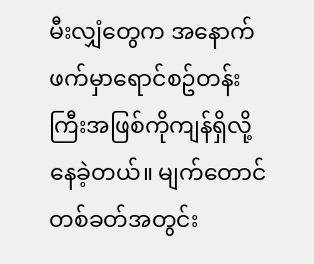မီးလျှံတွေက အနောက်ဖက်မှာရောင်စဥ်တန်းကြီးအဖြစ်ကိုကျန်ရှိလို့နေခဲ့တယ်။ မျက်တောင်တစ်ခတ်အတွင်း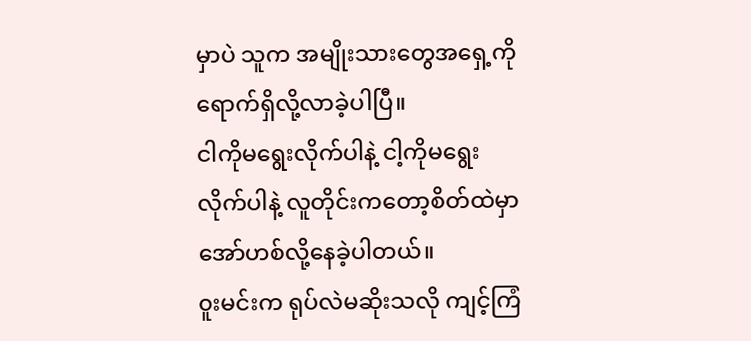မှာပဲ သူက အမျိုးသားတွေအရှေ့ကိုရောက်ရှိလို့လာခဲ့ပါပြီ။
ငါကိုမရွေးလိုက်ပါနဲ့ ငါ့ကိုမရွေးလိုက်ပါနဲ့ လူတိုင်းကတော့စိတ်ထဲမှာအော်ဟစ်လို့နေခဲ့ပါတယ်။
၀ူးမင်းက ရုပ်လဲမဆိုးသလို ကျင့်ကြံ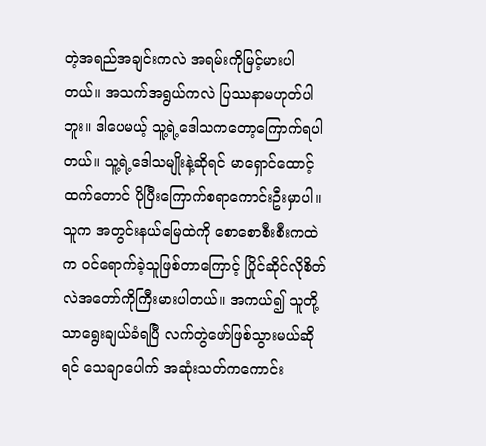တဲ့အရည်အချင်းကလဲ အရမ်းကိုမြင့်မားပါတယ်။ အသက်အရွယ်ကလဲ ပြဿနာမဟုတ်ပါဘူး။ ဒါပေမယ့် သူ့ရဲ့ဒေါသကတော့ကြောက်ရပါတယ်။ သူ့ရဲ့ဒေါသမျိုးနဲ့ဆိုရင် မာရှောင်ထောင့်ထက်တောင် ပိုပြီးကြောက်စရာကောင်းဦးမှာပါ။ သူက အတွင်းနယ်မြေထဲကို စောစောစီးစီးကထဲက ၀င်ရောက်ခဲ့သူဖြစ်တာကြောင့် ပြိုင်ဆိုင်လိုစိတ်လဲအတော်ကိုကြီးမားပါတယ်။ အကယ်၍ သူတို့သာရွေးချယ်ခံရပြီ လက်တွဲဖော်ဖြစ်သွားမယ်ဆိုရင် သေချာပေါက် အဆုံးသတ်ကကောင်း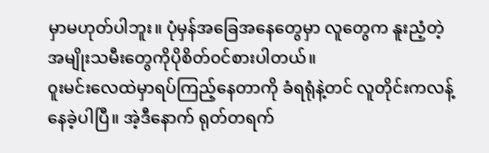မှာမဟုတ်ပါဘူး။ ပုံမှန်အခြေအနေတွေမှာ လူတွေက နူးညံ့တဲ့အမျိုးသမီးတွေကိုပိုစိတ်၀င်စားပါတယ်။
၀ူးမင်းလေထဲမှာရပ်ကြည့်နေတာကို ခံရရုံနဲ့တင် လူတိုင်းကလန့်နေခဲ့ပါပြီ။ အဲ့ဒီနောက် ရုတ်တရက်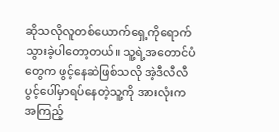ဆိုသလိုလူတစ်ယောက်ရှေ့ကိုရောက်သွားခဲ့ပါတော့တယ်။ သူ့ရဲ့အတောင်ပံတွေက ဖွင့်နေဆဲဖြစ်သလို အဲ့ဒီလီလီပွင့်ပေါ်မှာရပ်နေတဲ့သူ့ကို အားလုံးကအကြည့်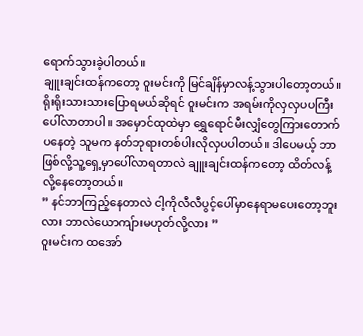ရောက်သွားခဲ့ပါတယ်။
ချူးချင်းထန်ကတော့ ၀ူးမင်းကို မြင်ချိန်မှာလန့်သွားပါတော့တယ်။ ရိုးရိုးသားသားပြောရမယ်ဆိုရင် ၀ူးမင်းက အရမ်းကိုလှလှပပကြီးပေါ်လာတာပါ။ အမှောင်ထုထဲမှာ ရွှေရောင်မီးလျှံတွေကြားတောက်ပနေတဲ့ သူမက နတ်ဘုရားတစ်ပါးလိုလှပပါတယ်။ ဒါပေမယ့် ဘာဖြစ်လို့သူ့ရှေ့မှာပေါ်လာရတာလဲ ချူးချင်းထန်ကတော့ ထိတ်လန့်လို့နေတော့တယ်။
” နင်ဘာကြည့်နေတာလဲ ငါ့ကိုလီလီပွင့်ပေါ်မှာနေရာမပေးတော့ဘူးလား ဘာလဲယောကျ်ားမဟုတ်လို့လား ”
၀ူးမင်းက ထအော်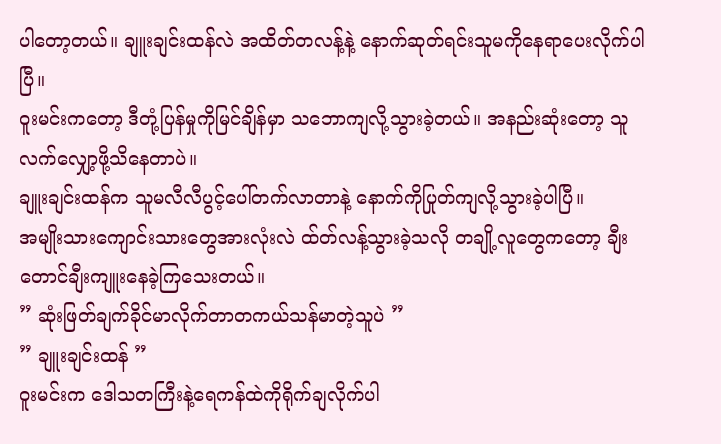ပါတော့တယ်။ ချူးချင်းထန်လဲ အထိတ်တလန့်နဲ့ နောက်ဆုတ်ရင်းသူမကိုနေရာပေးလိုက်ပါပြီ။
၀ူးမင်းကတော့ ဒီတုံ့ပြန်မှုကိုမြင်ချိန်မှာ သဘောကျလို့သွားခဲ့တယ်။ အနည်းဆုံးတော့ သူလက်လျှော့ဖို့သိနေတာပဲ။
ချူးချင်းထန်က သူမလီလီပွင့်ပေါ်တက်လာတာနဲ့ နောက်ကိုပြုတ်ကျလို့သွားခဲ့ပါပြီ။
အမျိုးသားကျောင်းသားတွေအားလုံးလဲ ထ်တ်လန့်သွားခဲ့သလို တချို့လူတွေကတော့ ချီးတောင်ချီးကျူးနေခဲ့ကြသေးတယ်။
” ဆုံးဖြတ်ချက်ခိုင်မာလိုက်တာတကယ်သန်မာတဲ့သူပဲ ”
” ချူးချင်းထန် ”
၀ူးမင်းက ဒေါသတကြီးနဲ့ရေကန်ထဲကိုရိုက်ချလိုက်ပါ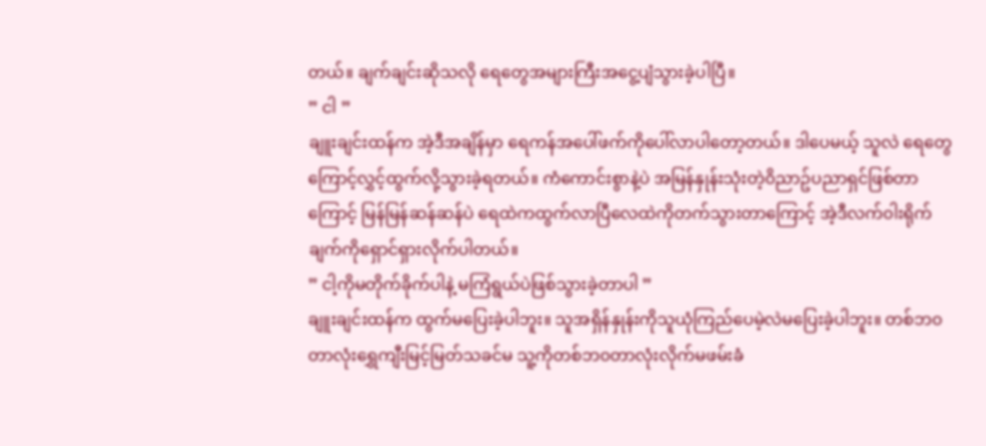တယ်။ ချက်ချင်းဆိုသလို ရေတွေအများကြီးအငွေ့ပျံသွားခဲ့ပါပြီ။
” ငါ ”
ချူးချင်းထန်က အဲ့ဒီအချိန်မှာ ရေကန်အပေါ်ဖက်ကိုပေါ်လာပါတော့တယ်။ ဒါပေမယ့် သူလဲ ရေတွေကြောင့်လွှင့်ထွက်လို့သွားခဲ့ရတယ်။ ကံကောင်းစွာနဲ့ပဲ အမြန်နှုန်းသုံးတဲ့၀ိညာဥ်ပညာရှင်ဖြစ်တာကြောင့် မြန်မြန်ဆန်ဆန်ပဲ ရေထဲကထွက်လာပြီလေထဲကိုတက်သွားတာကြောင့် အဲ့ဒီလက်၀ါးရိုက်ချက်ကိုရှောင်ရှားလိုက်ပါတယ်။
” ငါ့ကိုမတိုက်ခိုက်ပါနဲ့ မကြံရွယ်ပဲဖြစ်သွားခဲ့တာပါ ”
ချူးချင်းထန်က ထွက်မပြေးခဲ့ပါဘူး။ သူအရှိန်နှုန်းကိုသူယုံကြည်ပေမဲ့လဲမပြေးခဲ့ပါဘူး။ တစ်ဘ၀တာလုံးရွှေကျီးမြင့်မြတ်သခင်မ သူ့ကိုတစ်ဘ၀တာလုံးလိုက်မဖမ်းခံ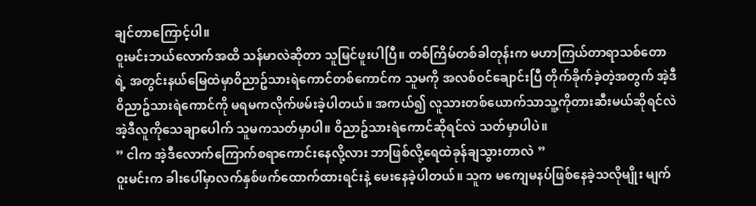ချင်တာကြောင့်ပါ။
၀ူးမင်းဘယ်လောက်အထိ သန်မာလဲဆိုတာ သူမြင်ဖူးပါပြီ။ တစ်ကြိမ်တစ်ခါတုန်းက မဟာကြယ်တာရာသစ်တောရဲ့ အတွင်းနယ်မြေထဲမှာ၀ိညာဥ်သားရဲကောင်တစ်ကောင်က သူမကို အလစ်၀င်ချောင်းပြီ တိုက်ခိုက်ခဲ့တဲ့အတွက် အဲ့ဒီ၀ိညာဥ်သားရဲကောင်ကို မရမကလိုက်ဖမ်းခဲ့ပါတယ်။ အကယ်၍ လူသားတစ်ယောက်သာသူ့ကိုတားဆီးမယ်ဆိုရင်လဲ အဲ့ဒီလူကိုသေချာပေါက် သူမကသတ်မှာပါ။ ၀ိညာဥ်သားရဲကောင်ဆိုရင်လဲ သတ်မှာပါပဲ။
” ငါက အဲ့ဒီလောက်ကြောက်စရာကောင်းနေလို့လား ဘာဖြစ်လို့ရေထဲခုန်ချသွားတာလဲ ”
၀ူးမင်းက ခါးပေါ်မှာလက်နှစ်ဖက်ထောက်ထားရင်းနဲ့ မေးနေခဲ့ပါတယ်။ သူက မကျေမနပ်ဖြစ်နေခဲ့သလိုမျိုး မျက်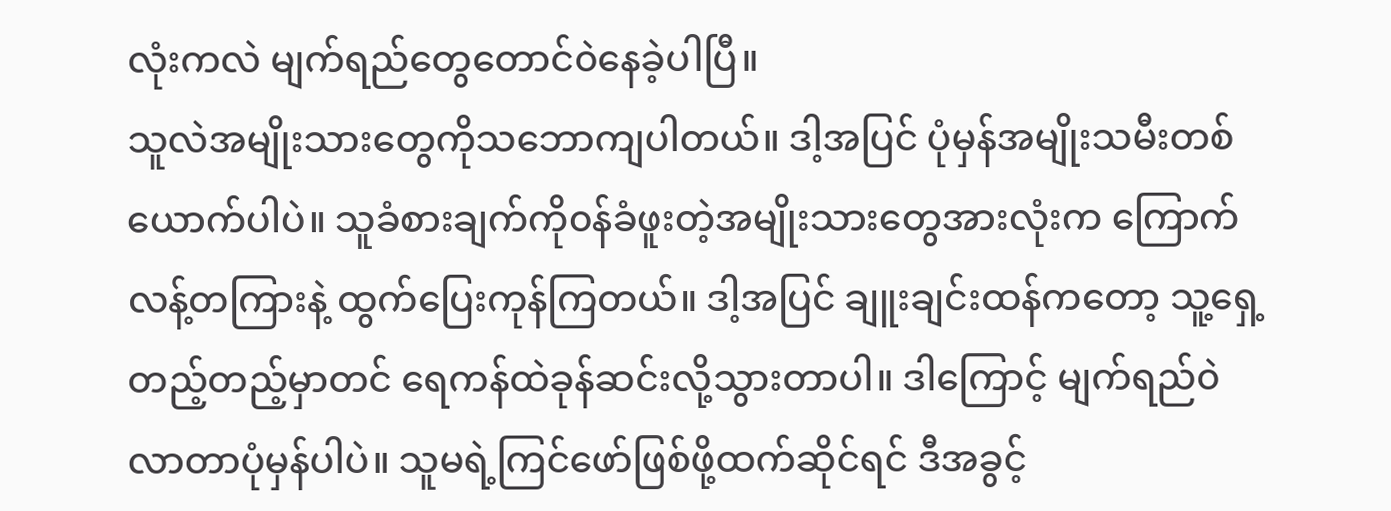လုံးကလဲ မျက်ရည်တွေတောင်၀ဲနေခဲ့ပါပြီ။
သူလဲအမျိုးသားတွေကိုသဘောကျပါတယ်။ ဒါ့အပြင် ပုံမှန်အမျိုးသမီးတစ်ယောက်ပါပဲ။ သူခံစားချက်ကို၀န်ခံဖူးတဲ့အမျိုးသားတွေအားလုံးက ကြောက်လန့်တကြားနဲ့ ထွက်ပြေးကုန်ကြတယ်။ ဒါ့အပြင် ချူးချင်းထန်ကတော့ သူ့ရှေ့တည့်တည့်မှာတင် ရေကန်ထဲခုန်ဆင်းလို့သွားတာပါ။ ဒါကြောင့် မျက်ရည်၀ဲလာတာပုံမှန်ပါပဲ။ သူမရဲ့ကြင်ဖော်ဖြစ်ဖို့ထက်ဆိုင်ရင် ဒီအခွင့်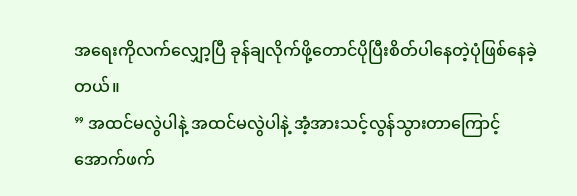အရေးကိုလက်လျှော့ပြီ ခုန်ချလိုက်ဖို့တောင်ပိုပြီးစိတ်ပါနေတဲ့ပုံဖြစ်နေခဲ့တယ်။
” အထင်မလွဲပါနဲ့ အထင်မလွဲပါနဲ့ အံ့အားသင့်လွန်သွားတာကြောင့် အောက်ဖက်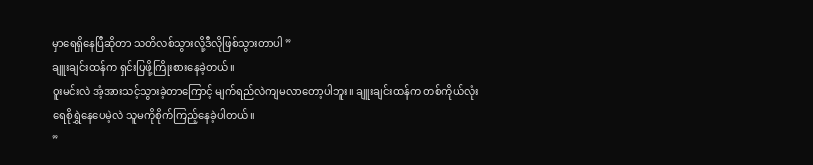မှာရေရှိနေပြီဆိုတာ သတိလစ်သွားလို့ဒီလိုဖြစ်သွားတာပါ ”
ချူးချင်းထန်က ရှင်းပြဖို့ကြိုးစားနေခဲ့တယ်။
၀ူးမင်းလဲ အံ့အားသင့်သွားခဲ့တာကြောင့် မျက်ရည်လဲကျမလာတော့ပါဘူး။ ချူးချင်းထန်က တစ်ကိုယ်လုံးရေစိုရွှဲနေပေမဲ့လဲ သူမကိုစိုက်ကြည့်နေခဲ့ပါတယ်။
”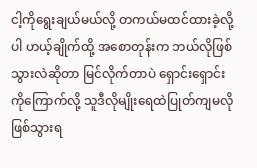ငါ့ကိုရွေးချယ်မယ်လို့ တကယ်မထင်ထားခဲ့လို့ပါ ဟယ့်ချိုက်ထို့ အစောတုန်းက ဘယ်လိုဖြစ်သွားလဲဆိုတာ မြင်လိုက်တာပဲ ရှောင်းရှောင်းကိုကြောက်လို့ သူဒီလိုမျိုးရေထဲပြုတ်ကျမလိုဖြစ်သွားရ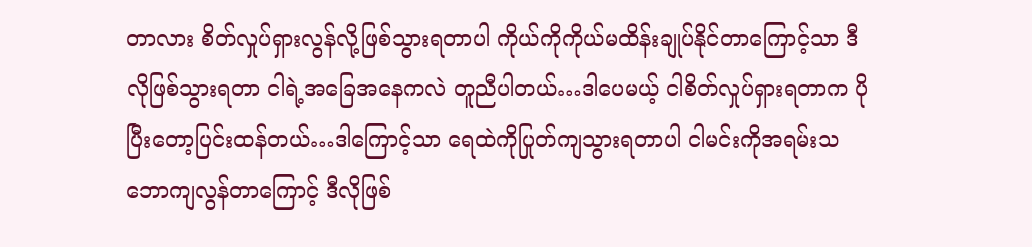တာလား စိတ်လှုပ်ရှားလွန်လို့ဖြစ်သွားရတာပါ ကိုယ်ကိုကိုယ်မထိန်းချုပ်နိုင်တာကြောင့်သာ ဒီလိုဖြစ်သွားရတာ ငါရဲ့အခြေအနေကလဲ တူညီပါတယ်…ဒါပေမယ့် ငါစိတ်လှုပ်ရှားရတာက ပိုပြီးတော့ပြင်းထန်တယ်…ဒါကြောင့်သာ ရေထဲကိုပြုတ်ကျသွားရတာပါ ငါမင်းကိုအရမ်းသဘောကျလွန်တာကြောင့် ဒီလိုဖြစ်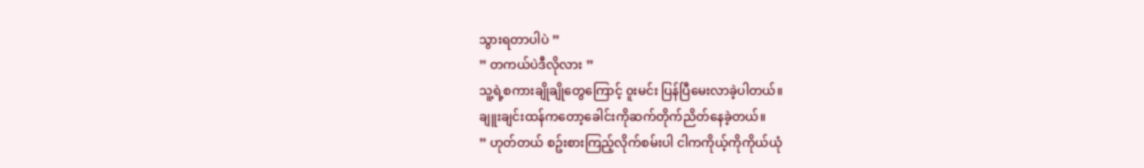သွားရတာပါပဲ ”
” တကယ်ပဲဒီလိုလား ”
သူ့ရဲ့စကားချိုချိုတွေကြောင့် ၀ူးမင်း ပြန်ပြီမေးလာခဲ့ပါတယ်။
ချူးချင်းထန်ကတော့ခေါင်းကိုဆက်တိုက်ညိတ်နေခဲ့တယ်။
” ဟုတ်တယ် စဥ်းစားကြည့်လိုက်စမ်းပါ ငါကကိုယ့်ကိုကိုယ်ယုံ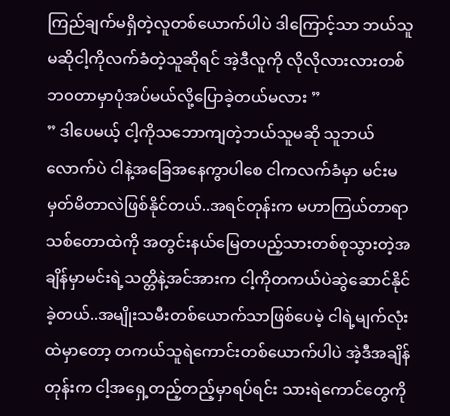ကြည်ချက်မရှိတဲ့လူတစ်ယောက်ပါပဲ ဒါကြောင့်သာ ဘယ်သူမဆိုငါ့ကိုလက်ခံတဲ့သူဆိုရင် အဲ့ဒီလူကို လိုလိုလားလားတစ်ဘ၀တာမှာပုံအပ်မယ်လို့ပြောခဲ့တယ်မလား ”
” ဒါပေမယ့် ငါ့ကိုသဘောကျတဲ့ဘယ်သူမဆို သူဘယ်လောက်ပဲ ငါနဲ့အခြေအနေကွာပါစေ ငါကလက်ခံမှာ မင်းမမှတ်မိတာလဲဖြစ်နိုင်တယ်..အရင်တုန်းက မဟာကြယ်တာရာသစ်တောထဲကို အတွင်းနယ်မြေတပည့်သားတစ်စုသွားတဲ့အချိန်မှာမင်းရဲ့သတ္တိနဲ့အင်အားက ငါ့ကိုတကယ်ပဲဆွဲဆောင်နိုင်ခဲ့တယ်..အမျိုးသမီးတစ်ယောက်သာဖြစ်ပေမဲ့ ငါရဲ့မျက်လုံးထဲမှာတော့ တကယ်သူရဲကောင်းတစ်ယောက်ပါပဲ အဲ့ဒီအချိန်တုန်းက ငါ့အရှေ့တည့်တည့်မှာရပ်ရင်း သားရဲကောင်တွေကို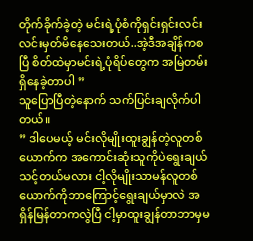တိုက်ခိုက်ခဲ့တဲ့ မင်းရဲ့ပုံစံကိုရှင်းရှင်းလင်းလင်းမှတ်မိနေသေးတယ်..အဲ့ဒီအချိန်ကစပြီ စိတ်ထဲမှာမင်းရဲ့ပုံရိပ်တွေက အမြဲတမ်းရှိနေခဲ့တာပါ ”
သူပြောပြီတဲ့နောက် သက်ပြင်းချလိုက်ပါတယ်။
” ဒါပေမယ့် မင်းလိုမျိုးထူးချွန်တဲ့လူတစ်ယောက်က အကောင်းဆုံးသူကိုပဲရွေးချယ်သင့်တယ်မလား ငါ့လိုမျိုးသာမန်လူတစ်ယောက်ကိုဘာကြောင့်ရွေးချယ်မှာလဲ အရှိန်မြန်တာကလွဲပြီ ငါ့မှာထူးချွန်တာဘာမှမ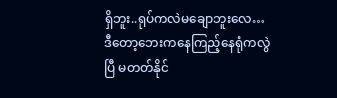ရှိဘူး..ရုပ်ကလဲမချောဘူးလေ…ဒီတော့ဘေးကနေကြည့်နေရုံကလွဲပြီ မတတ်နိုင်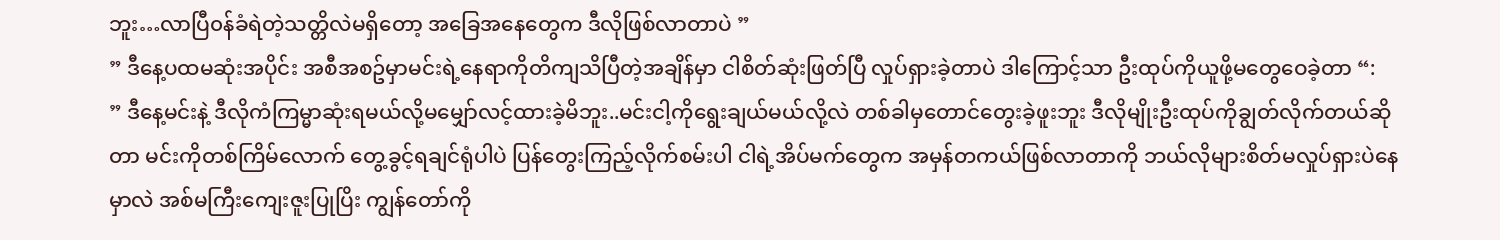ဘူး…လာပြီ၀န်ခံရဲတဲ့သတ္တိလဲမရှိတော့ အခြေအနေတွေက ဒီလိုဖြစ်လာတာပဲ ”
” ဒီနေ့ပထမဆုံးအပိုင်း အစီအစဥ်မှာမင်းရဲ့နေရာကိုတိကျသိပြီတဲ့အချိန်မှာ ငါစိတ်ဆုံးဖြတ်ပြီ လှုပ်ရှားခဲ့တာပဲ ဒါကြောင့်သာ ဦးထုပ်ကိုယူဖို့မတွေဝေခဲ့တာ “:
” ဒီနေ့မင်းနဲ့ ဒီလိုကံကြမ္မာဆုံးရမယ်လို့မမျှော်လင့်ထားခဲ့မိဘူး..မင်းငါ့ကိုရွေးချယ်မယ်လို့လဲ တစ်ခါမှတောင်တွေးခဲ့ဖူးဘူး ဒီလိုမျိုးဦးထုပ်ကိုချွတ်လိုက်တယ်ဆိုတာ မင်းကိုတစ်ကြိမ်လောက် တွေ့ခွင့်ရချင်ရုံပါပဲ ပြန်တွေးကြည့်လိုက်စမ်းပါ ငါရဲ့အိပ်မက်တွေက အမှန်တကယ်ဖြစ်လာတာကို ဘယ်လိုများစိတ်မလှုပ်ရှားပဲနေမှာလဲ အစ်မကြီးကျေးဇူးပြုပြိး ကျွန်တော်ကို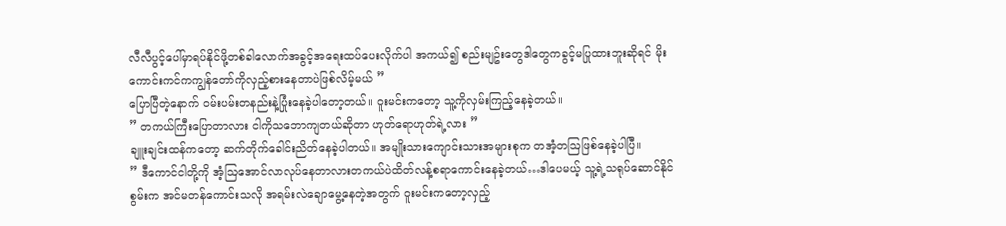လီလီပွင့်ပေါ်မှာရပ်နိုင်ဖို့တစ်ခါလောက်အခွင့်အရေးထပ်ပေးလိုက်ပါ အကယ်၍ စည်းမျဥ်းတွေဒါတွေကခွင့်မပြုထားဘူးဆိုရင် မိုးကောင်းကင်ကကျွန်တော်ကိုလှည့်စားနေတာပဲဖြစ်လိမ့်မယ် ”
ပြောပြီတဲ့နောက် ၀မ်းပမ်းတနည်းနဲ့ပြုံးနေခဲ့ပါတော့တယ်။ ၀ူးမင်းကတော့ သူ့ကိုလှမ်းကြည့်နေခဲ့တယ်။
” တကယ်ကြီးပြောတာလား ငါကိုသဘောကျတယ်ဆိုတာ ဟုတ်ရောဟုတ်ရဲ့လား ”
ချူးချင်းထန်ကတော့ ဆက်တိုက်ခေါင်းညိတ်နေခဲ့ပါတယ်။ အမျိုးသားကျောင်းသားအများစုက တအံ့တဩဖြစ်နေခဲ့ပါပြီ။
” ဒီကောင်ငါတို့ကို အံ့ဩအောင်လာလုပ်နေတာလားတကယ်ပဲထိတ်လန့်စရာကောင်းနေခဲ့တယ်…ဒါပေမယ့် သူ့ရဲ့သရုပ်ဆောင်နိုင်စွမ်းက အင်မတန်ကောင်းသလို အရမ်းလဲချောမွေ့နေတဲ့အတွက် ၀ူးမင်းကတော့လှည့်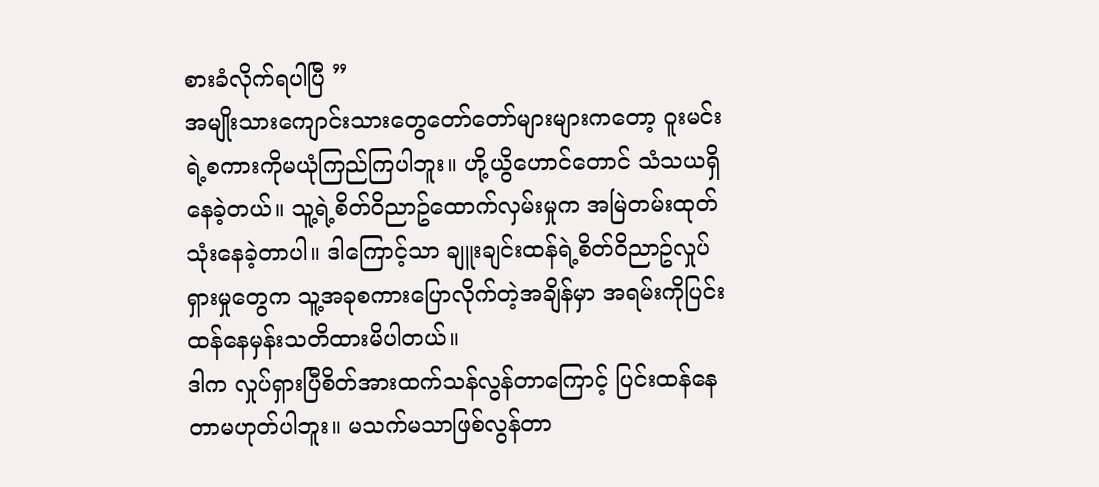စားခံလိုက်ရပါပြီ ”
အမျိုးသားကျောင်းသားတွေတော်တော်များများကတော့ ၀ူးမင်းရဲ့စကားကိုမယုံကြည်ကြပါဘူး။ ဟို့ယွိဟောင်တောင် သံသယရှိနေခဲ့တယ်။ သူ့ရဲ့စိတ်၀ိညာဥ်ထောက်လှမ်းမှုက အမြဲတမ်းထုတ်သုံးနေခဲ့တာပါ။ ဒါကြောင့်သာ ချူးချင်းထန်ရဲ့စိတ်၀ိညာဥ်လှုပ်ရှားမှုတွေက သူ့အခုစကားပြောလိုက်တဲ့အချိန်မှာ အရမ်းကိုပြင်းထန်နေမှန်းသတိထားမိပါတယ်။
ဒါက လှုပ်ရှားပြီစိတ်အားထက်သန်လွန်တာကြောင့် ပြင်းထန်နေတာမဟုတ်ပါဘူး။ မသက်မသာဖြစ်လွန်တာ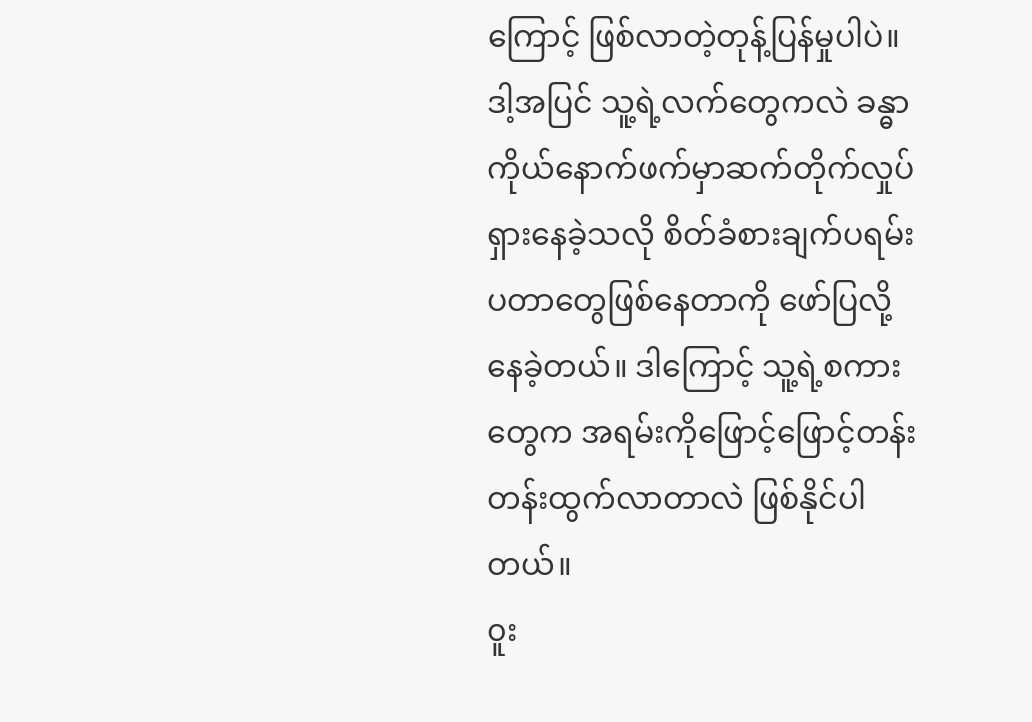ကြောင့် ဖြစ်လာတဲ့တုန့်ပြန်မှုပါပဲ။ ဒါ့အပြင် သူ့ရဲ့လက်တွေကလဲ ခန္ဓာကိုယ်နောက်ဖက်မှာဆက်တိုက်လှုပ်ရှားနေခဲ့သလို စိတ်ခံစားချက်ပရမ်းပတာတွေဖြစ်နေတာကို ဖော်ပြလို့နေခဲ့တယ်။ ဒါကြောင့် သူ့ရဲ့စကားတွေက အရမ်းကိုဖြောင့်ဖြောင့်တန်းတန်းထွက်လာတာလဲ ဖြစ်နိုင်ပါတယ်။
၀ူး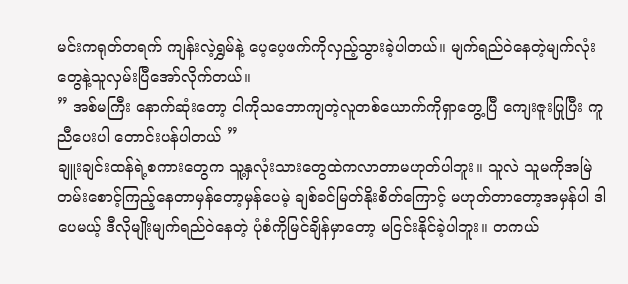မင်းကရုတ်တရက် ကျန်းလဲ့ရွှမ်နဲ့ ပေ့ပေ့ဖက်ကိုလှည့်သွားခဲ့ပါတယ်။ မျက်ရည်၀ဲနေတဲ့မျက်လုံးတွေနဲ့သူလှမ်းပြီအော်လိုက်တယ်။
” အစ်မကြီး နောက်ဆုံးတော့ ငါကိုသဘောကျတဲ့လူတစ်ယောက်ကိုရှာတွေ့ပြီ ကျေးဇူးပြုပြီး ကူညီပေးပါ တောင်းပန်ပါတယ် ”
ချူးချင်းထန်ရဲ့စကားတွေက သူ့နှလုံးသားတွေထဲကလာတာမဟုတ်ပါဘူး။ သူလဲ သူမကိုအမြဲတမ်းစောင့်ကြည့်နေတာမှန်တော့မှန်ပေမဲ့ ချစ်ခင်မြတ်နိုးစိတ်ကြောင့် မဟုတ်တာတော့အမှန်ပါ ဒါပေမယ့် ဒီလိုမျိုးမျက်ရည်၀ဲနေတဲ့ ပုံစံကိုမြင်ချိန်မှာတော့ မငြင်းနိုင်ခဲ့ပါဘူး။ တကယ်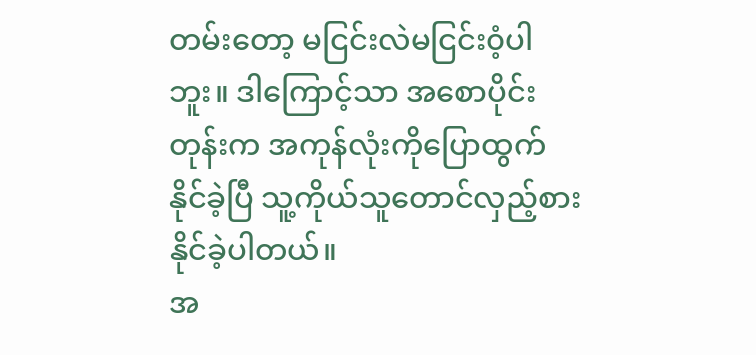တမ်းတော့ မငြင်းလဲမငြင်း၀ံ့ပါဘူး။ ဒါကြောင့်သာ အစောပိုင်းတုန်းက အကုန်လုံးကိုပြောထွက်နိုင်ခဲ့ပြီ သူ့ကိုယ်သူတောင်လှည့်စားနိုင်ခဲ့ပါတယ်။
အ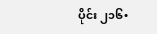ပိုင်း ၂၁၆•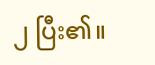၂ ပြီး၏။